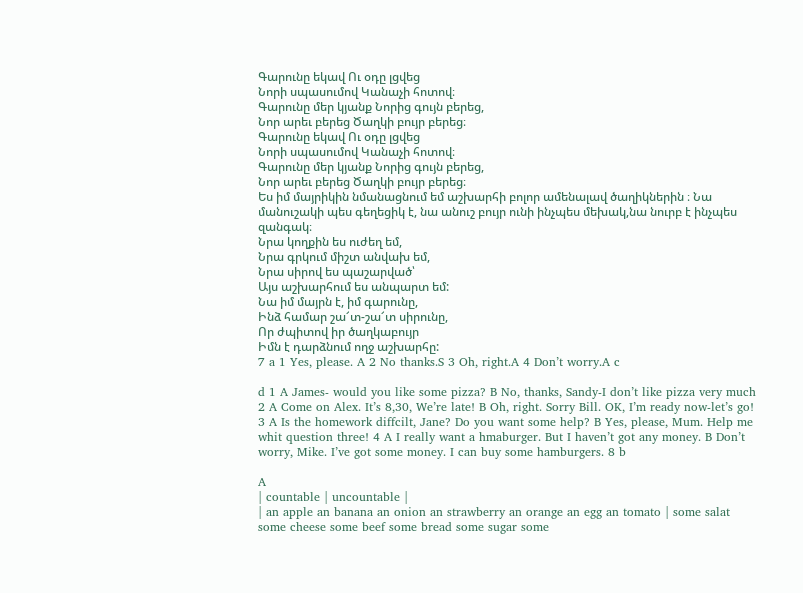Գարունը եկավ Ու օդը լցվեց
Նորի սպասումով Կանաչի հոտով։
Գարունը մեր կյանք Նորից գույն բերեց,
Նոր արեւ բերեց Ծաղկի բույր բերեց։
Գարունը եկավ Ու օդը լցվեց
Նորի սպասումով Կանաչի հոտով։
Գարունը մեր կյանք Նորից գույն բերեց,
Նոր արեւ բերեց Ծաղկի բույր բերեց։
Ես իմ մայրիկին նմանացնում եմ աշխարհի բոլոր ամենալավ ծաղիկներին ։ Նա մանուշակի պես գեղեցիկ է, նա անուշ բույր ունի ինչպես մեխակ,նա նուրբ է ինչպես զանգակ։
Նրա կողքին ես ուժեղ եմ,
Նրա գրկում միշտ անվախ եմ,
Նրա սիրով ես պաշարված՝
Այս աշխարհում ես անպարտ եմ:
Նա իմ մայրն է, իմ գարունը,
Ինձ համար շա՜տ-շա՜տ սիրունը,
Որ ժպիտով իր ծաղկաբույր
Իմն է դարձնում ողջ աշխարհը:
7 a 1 Yes, please. A 2 No thanks.S 3 Oh, right.A 4 Don’t worry.A c

d 1 A James- would you like some pizza? B No, thanks, Sandy-I don’t like pizza very much 2 A Come on Alex. It’s 8,30, We’re late! B Oh, right. Sorry Bill. OK, I’m ready now-let’s go! 3 A Is the homework diffcilt, Jane? Do you want some help? B Yes, please, Mum. Help me whit question three! 4 A I really want a hmaburger. But I haven’t got any money. B Don’t worry, Mike. I’ve got some money. I can buy some hamburgers. 8 b

A
| countable | uncountable |
| an apple an banana an onion an strawberry an orange an egg an tomato | some salat some cheese some beef some bread some sugar some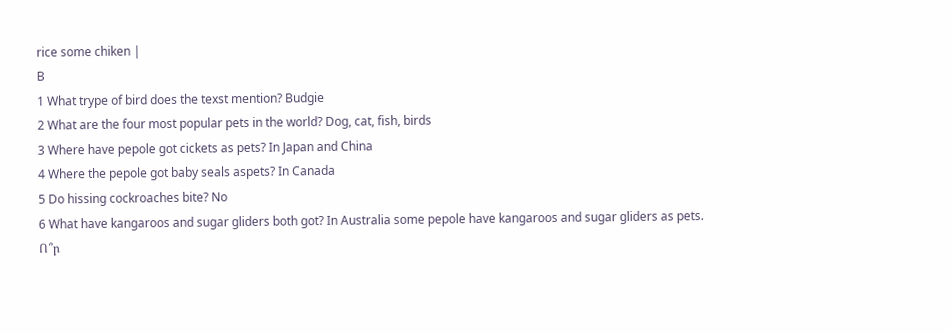rice some chiken |
B
1 What trype of bird does the texst mention? Budgie
2 What are the four most popular pets in the world? Dog, cat, fish, birds
3 Where have pepole got cickets as pets? In Japan and China
4 Where the pepole got baby seals aspets? In Canada
5 Do hissing cockroaches bite? No
6 What have kangaroos and sugar gliders both got? In Australia some pepole have kangaroos and sugar gliders as pets.
Ո՞ր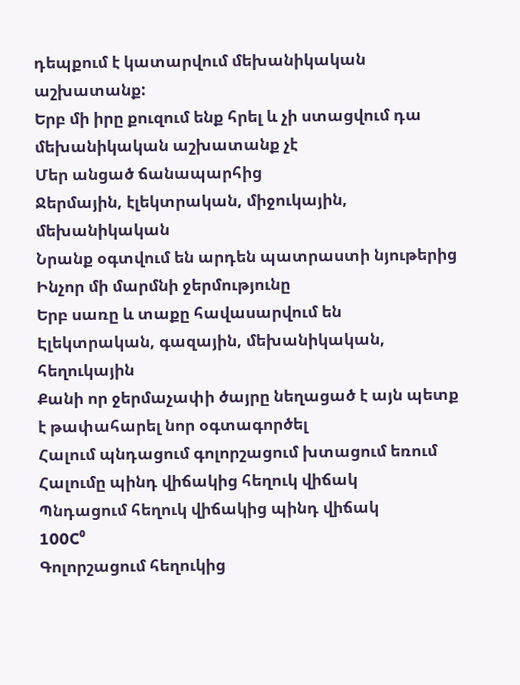դեպքում է կատարվում մեխանիկական աշխատանք:
Երբ մի իրը քուզում ենք հրել և չի ստացվում դա մեխանիկական աշխատանք չէ
Մեր անցած ճանապարհից
Ջերմային, էլեկտրական, միջուկային, մեխանիկական
Նրանք օգտվում են արդեն պատրաստի նյութերից
Ինչոր մի մարմնի ջերմությունը
Երբ սառը և տաքը հավասարվում են
Էլեկտրական, գազային, մեխանիկական, հեղուկային
Քանի որ ջերմաչափի ծայրը նեղացած է այն պետք է թափահարել նոր օգտագործել
Հալում պնդացում գոլորշացում խտացում եռում
Հալումը պինդ վիճակից հեղուկ վիճակ
Պնդացում հեղուկ վիճակից պինդ վիճակ
100C⁰
Գոլորշացում հեղուկից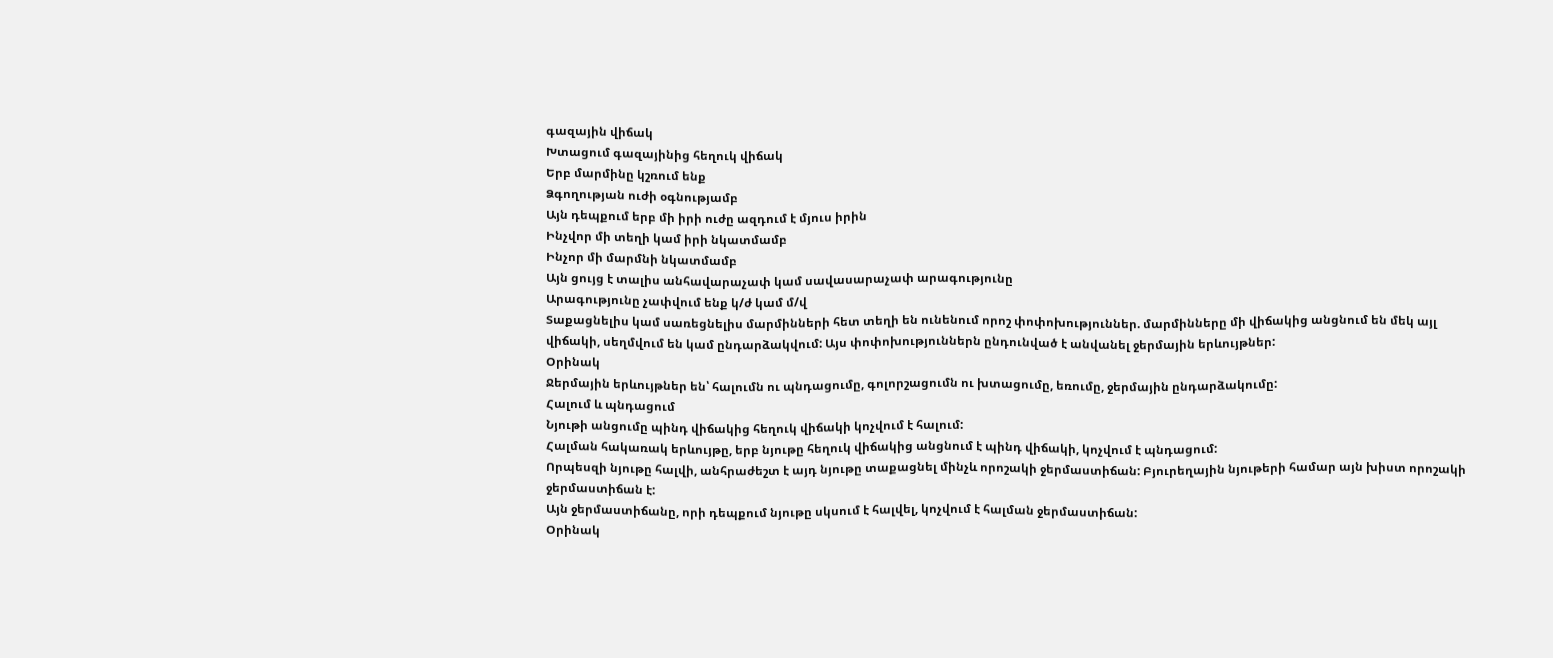գազային վիճակ
Խտացում գազայինից հեղուկ վիճակ
Երբ մարմինը կշռում ենք
Ձգողության ուժի օգնությամբ
Այն դեպքում երբ մի իրի ուժը ազդում է մյուս իրին
Ինչվոր մի տեղի կամ իրի նկատմամբ
Ինչոր մի մարմնի նկատմամբ
Այն ցույց է տալիս անհավարաչափ կամ սավասարաչափ արագությունը
Արագությունը չափվում ենք կ/ժ կամ մ/վ
Տաքացնելիս կամ սառեցնելիս մարմինների հետ տեղի են ունենում որոշ փոփոխություններ. մարմինները մի վիճակից անցնում են մեկ այլ վիճակի, սեղմվում են կամ ընդարձակվում: Այս փոփոխություններն ընդունված է անվանել ջերմային երևույթներ:
Օրինակ
Ջերմային երևույթներ են՝ հալումն ու պնդացումը, գոլորշացումն ու խտացումը, եռումը, ջերմային ընդարձակումը:
Հալում և պնդացում
Նյութի անցումը պինդ վիճակից հեղուկ վիճակի կոչվում է հալում:
Հալման հակառակ երևույթը, երբ նյութը հեղուկ վիճակից անցնում է պինդ վիճակի, կոչվում է պնդացում:
Որպեսզի նյութը հալվի, անհրաժեշտ է այդ նյութը տաքացնել մինչև որոշակի ջերմաստիճան: Բյուրեղային նյութերի համար այն խիստ որոշակի ջերմաստիճան է:
Այն ջերմաստիճանը, որի դեպքում նյութը սկսում է հալվել, կոչվում է հալման ջերմաստիճան:
Օրինակ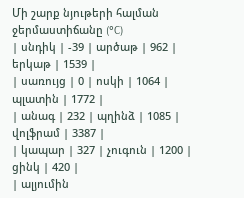Մի շարք նյութերի հալման ջերմաստիճանը (°C)
| սնդիկ | -39 | արծաթ | 962 | երկաթ | 1539 |
| սառույց | 0 | ոսկի | 1064 | պլատին | 1772 |
| անագ | 232 | պղինձ | 1085 | վոլֆրամ | 3387 |
| կապար | 327 | չուգուն | 1200 | ցինկ | 420 |
| ալյումին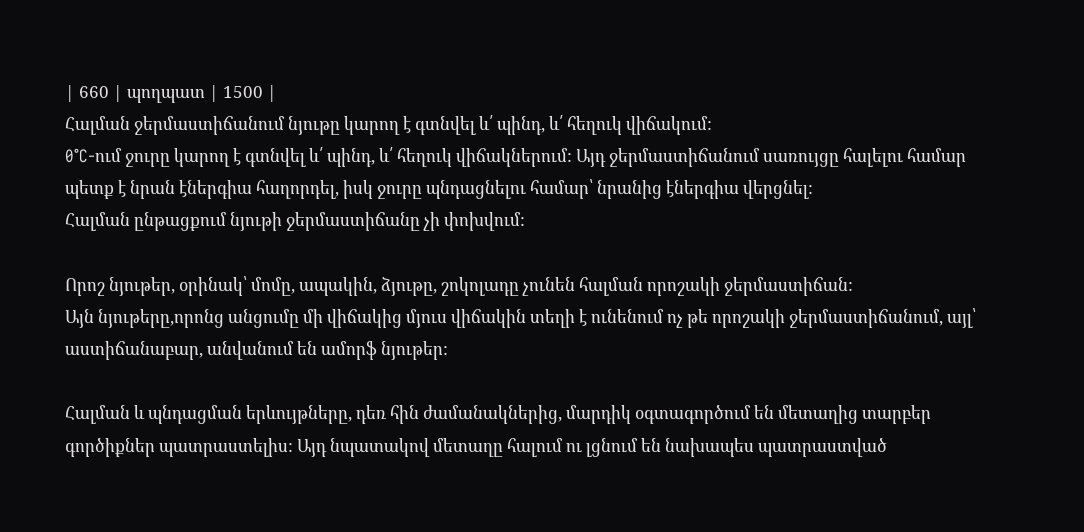| 660 | պողպատ | 1500 |
Հալման ջերմաստիճանում նյութը կարող է գտնվել և՛ պինդ, և՛ հեղուկ վիճակում:
0°C-ում ջուրը կարող է գտնվել և՛ պինդ, և՛ հեղուկ վիճակներում: Այդ ջերմաստիճանում սառույցը հալելու համար պետք է նրան էներգիա հաղորդել, իսկ ջուրը պնդացնելու համար՝ նրանից էներգիա վերցնել:
Հալման ընթացքում նյութի ջերմաստիճանը չի փոխվում:

Որոշ նյութեր, օրինակ՝ մոմը, ապակին, ձյութը, շոկոլադը չունեն հալման որոշակի ջերմաստիճան:
Այն նյութերը,որոնց անցումը մի վիճակից մյուս վիճակին տեղի է ունենում ոչ թե որոշակի ջերմաստիճանում, այլ՝ աստիճանաբար, անվանում են ամորֆ նյութեր:

Հալման և պնդացման երևույթները, դեռ հին ժամանակներից, մարդիկ օգտագործում են մետաղից տարբեր գործիքներ պատրաստելիս: Այդ նպատակով մետաղը հալում ու լցնում են նախապես պատրաստված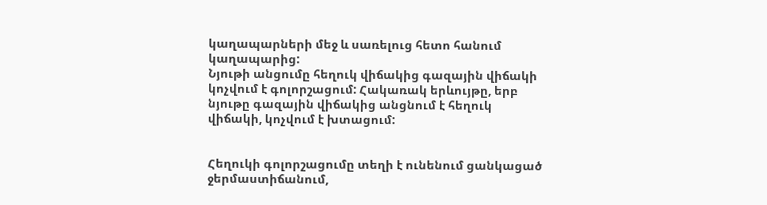կաղապարների մեջ և սառելուց հետո հանում կաղապարից:
Նյութի անցումը հեղուկ վիճակից գազային վիճակի կոչվում է գոլորշացում: Հակառակ երևույթը, երբ նյութը գազային վիճակից անցնում է հեղուկ վիճակի, կոչվում է խտացում:


Հեղուկի գոլորշացումը տեղի է ունենում ցանկացած ջերմաստիճանում,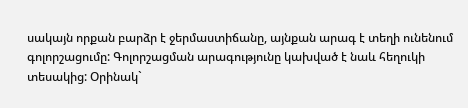սակայն որքան բարձր է ջերմաստիճանը, այնքան արագ է տեղի ունենում գոլորշացումը: Գոլորշացման արագությունը կախված է նաև հեղուկի տեսակից: Օրինակ`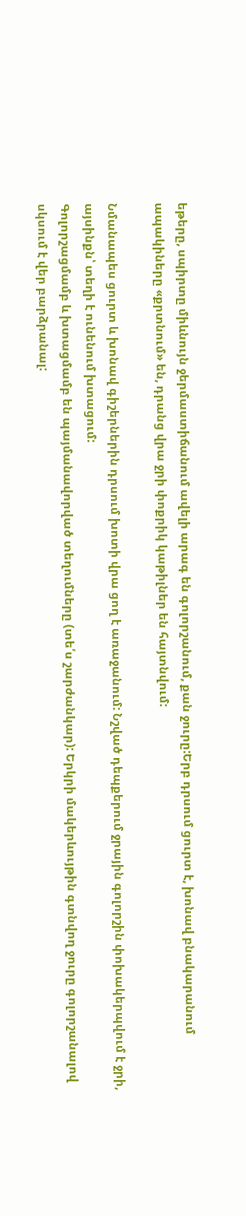եթերը, սպիրտը միևնույն ջերմաստիճանում ավելի արագ են գոլորշանում, քան ջուրը:Երբ դրսում ցուրտ է, խոնավ բնակարանում ապակիները «քրտնում» են, դրանց վրա ջրի փոքրիկ կաթիլներ են հայտնվում:

Նմանապես ցուրտ և խոնավ գիշերներին դրսում խոտի վրա ցող է առաջանում: Նշված դեպքերում ջրային գոլորշին փոխակերպվում է ջրի, այսինքն՝ տեղի է ունենում խտացում:
Գոլորշացմամբ և խտացմամբ են պայմանավորված տեղումները (տե՛ս շարժանկար): Երկրի մակերևույթին գտնվող ջուրը գոլորշանալով սկսում է վեր բարձրանալ: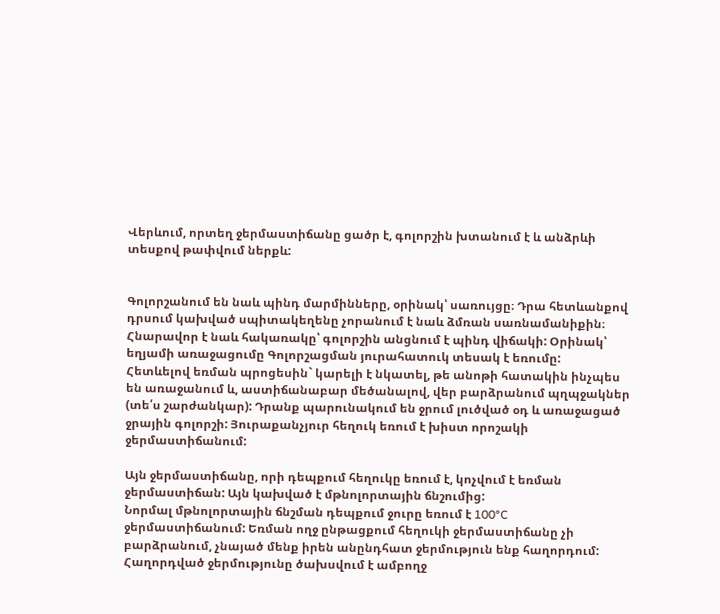Վերևում, որտեղ ջերմաստիճանը ցածր է, գոլորշին խտանում է և անձրևի տեսքով թափվում ներքև:


Գոլորշանում են նաև պինդ մարմինները, օրինակ՝ սառույցը։ Դրա հետևանքով դրսում կախված սպիտակեղենը չորանում է նաև ձմռան սառնամանիքին։ Հնարավոր է նաև հակառակը՝ գոլորշին անցնում է պինդ վիճակի: Օրինակ՝ եղյամի առաջացումը Գոլորշացման յուրահատուկ տեսակ է եռումը:
Հետևելով եռման պրոցեսին` կարելի է նկատել, թե անոթի հատակին ինչպես են առաջանում և, աստիճանաբար մեծանալով, վեր բարձրանում պղպջակներ (տե՛ս շարժանկար): Դրանք պարունակում են ջրում լուծված օդ և առաջացած ջրային գոլորշի: Յուրաքանչյուր հեղուկ եռում է խիստ որոշակի ջերմաստիճանում:

Այն ջերմաստիճանը, որի դեպքում հեղուկը եռում է, կոչվում է եռման ջերմաստիճան: Այն կախված է մթնոլորտային ճնշումից:
Նորմալ մթնոլորտային ճնշման դեպքում ջուրը եռում է 100°C ջերմաստիճանում: Եռման ողջ ընթացքում հեղուկի ջերմաստիճանը չի բարձրանում, չնայած մենք իրեն անընդհատ ջերմություն ենք հաղորդում: Հաղորդված ջերմությունը ծախսվում է ամբողջ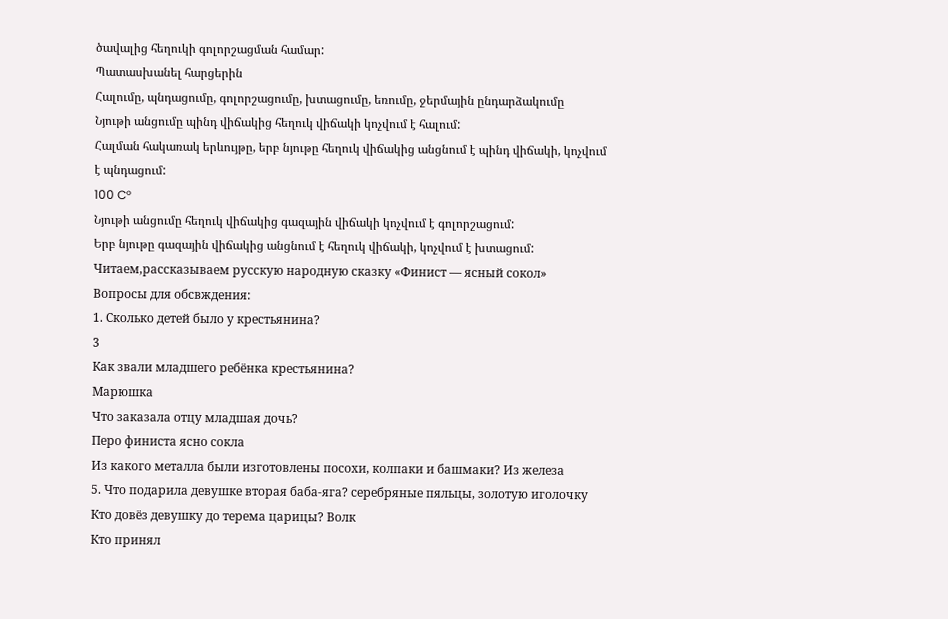ծավալից հեղուկի գոլորշացման համար:
Պատասխանել հարցերին
Հալումը, պնդացումը, գոլորշացումը, խտացումը, եռումը, ջերմային ընդարձակումը
Նյութի անցումը պինդ վիճակից հեղուկ վիճակի կոչվում է հալում:
Հալման հակառակ երևույթը, երբ նյութը հեղուկ վիճակից անցնում է պինդ վիճակի, կոչվում է պնդացում:
100 C°
Նյութի անցումը հեղուկ վիճակից գազային վիճակի կոչվում է գոլորշացում:
Երբ նյութը գազային վիճակից անցնում է հեղուկ վիճակի, կոչվում է խտացում:
Читаем,рассказываем русскую народную сказку «Финист — ясный сокол»
Вопросы для обсвждения:
1. Сколько детей было у крестьянина?
3
Как звали младшего ребёнка крестьянина?
Марюшка
Что заказала отцу младшая дочь?
Перо финиста ясно сокла
Из какого металла были изготовлены посохи, колпаки и башмаки? Из железа
5. Что подарила девушке вторая баба-яга? серебряные пяльцы, золотую иголочку
Кто довёз девушку до терема царицы? Волк
Кто принял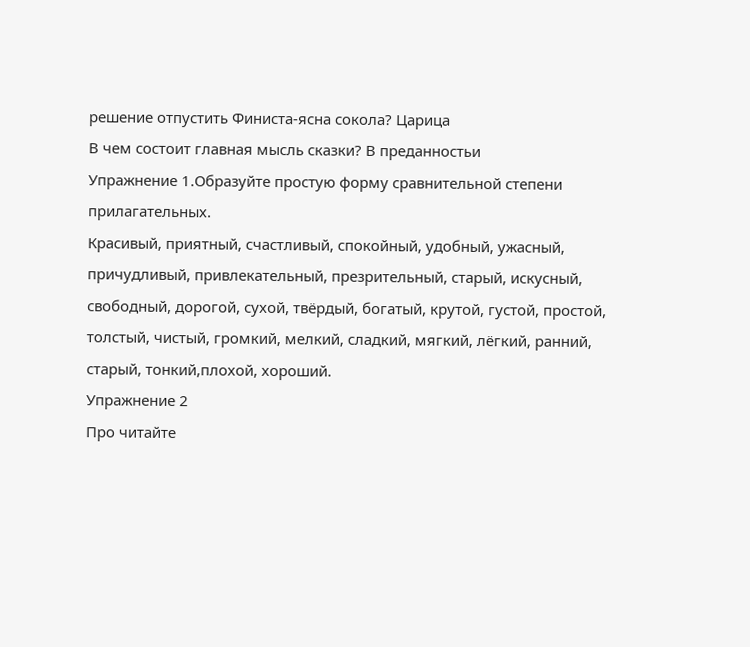решение отпустить Финиста-ясна сокола? Царица
В чем состоит главная мысль сказки? В преданностьи
Упражнение 1.Образуйте простую форму сравнительной степени прилагательных.
Красивый, приятный, счастливый, спокойный, удобный, ужасный, причудливый, привлекательный, презрительный, старый, искусный, свободный, дорогой, сухой, твёрдый, богатый, крутой, густой, простой, толстый, чистый, громкий, мелкий, сладкий, мягкий, лёгкий, ранний, старый, тонкий,плохой, хороший.
Упражнение 2
Про читайте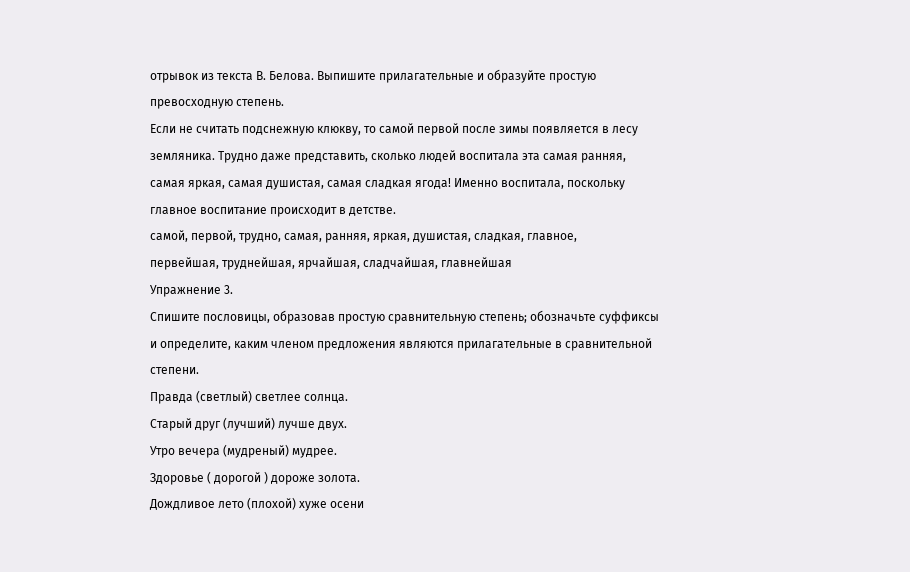отрывок из текста В. Белова. Выпишите прилагательные и образуйте простую превосходную степень.
Если не считать подснежную клюкву, то самой первой после зимы появляется в лесу земляника. Трудно даже представить, сколько людей воспитала эта самая ранняя, самая яркая, самая душистая, самая сладкая ягода! Именно воспитала, поскольку главное воспитание происходит в детстве.
самой, первой, трудно, самая, ранняя, яркая, душистая, сладкая, главное,
первейшая, труднейшая, ярчайшая, сладчайшая, главнейшая
Упражнение 3.
Спишите пословицы, образовав простую сравнительную степень; обозначьте суффиксы и определите, каким членом предложения являются прилагательные в сравнительной степени.
Правда (светлый) светлее солнца.
Старый друг (лучший) лучше двух.
Утро вечера (мудреный) мудрее.
Здоровье ( дорогой ) дороже золота.
Дождливое лето (плохой) хуже осени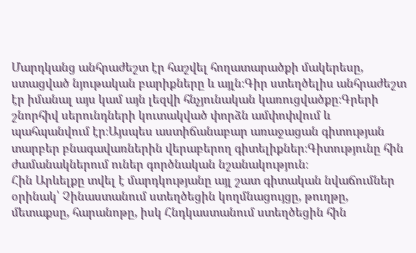Մարդկանց անհրաժեշտ էր հաշվել հողատարածքի մակերեսը, ստացված նյութական բարիքները և այլն։Գիր ստեղծելիս անհրաժեշտ էր իմանալ այս կամ այն լեզվի հնչյունական կառուցվածքը։Գրերի շնորհիվ սերունդների կուտակված փորձն ամփոփվում և պահպանվում էր։Այսպես աստիճանաբար առաջացան գիտության տարբեր բնագավառներին վերաբերող գիտելիքներ։Գիտությունը հին ժամանակներում ուներ գործնական նշանակություն։
Հին Արևելքը տվել է մարդկությանը այլ շատ գիտական նվաճումներ օրինակ՝ Չինաստանում ստեղծեցին կողմնացույցը, թուղթը, մետաքսը, հարանոթը, իսկ Հնդկաստանում ստեղծեցին հին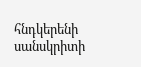հնդկերենի սանսկրիտի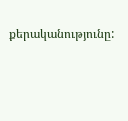քերականությունը: